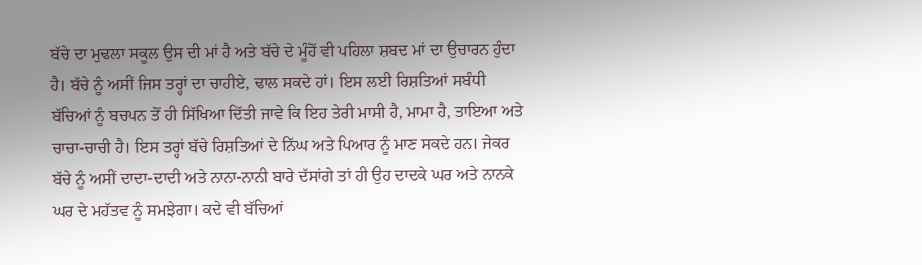ਬੱਚੇ ਦਾ ਮੁਢਲਾ ਸਕੂਲ ਉਸ ਦੀ ਮਾਂ ਹੈ ਅਤੇ ਬੱਚੇ ਦੇ ਮੂੰਹੋਂ ਵੀ ਪਹਿਲਾ ਸ਼ਬਦ ਮਾਂ ਦਾ ਉਚਾਰਨ ਹੁੰਦਾ ਹੈ। ਬੱਚੇ ਨੂੰ ਅਸੀਂ ਜਿਸ ਤਰ੍ਹਾਂ ਦਾ ਚਾਹੀਏ, ਢਾਲ ਸਕਦੇ ਹਾਂ। ਇਸ ਲਈ ਰਿਸ਼ਤਿਆਂ ਸਬੰਧੀ ਬੱਚਿਆਂ ਨੂੰ ਬਚਪਨ ਤੋਂ ਹੀ ਸਿੱਖਿਆ ਦਿੱਤੀ ਜਾਵੇ ਕਿ ਇਹ ਤੇਰੀ ਮਾਸੀ ਹੈ, ਮਾਮਾ ਹੈ, ਤਾਇਆ ਅਤੇ ਚਾਚਾ-ਚਾਚੀ ਹੈ। ਇਸ ਤਰ੍ਹਾਂ ਬੱਚੇ ਰਿਸ਼ਤਿਆਂ ਦੇ ਨਿੱਘ ਅਤੇ ਪਿਆਰ ਨੂੰ ਮਾਣ ਸਕਦੇ ਹਨ। ਜੇਕਰ ਬੱਚੇ ਨੂੰ ਅਸੀਂ ਦਾਦਾ-ਦਾਦੀ ਅਤੇ ਨਾਨਾ-ਨਾਨੀ ਬਾਰੇ ਦੱਸਾਂਗੇ ਤਾਂ ਹੀ ਉਹ ਦਾਦਕੇ ਘਰ ਅਤੇ ਨਾਨਕੇ ਘਰ ਦੇ ਮਹੱਤਵ ਨੂੰ ਸਮਝੇਗਾ। ਕਦੇ ਵੀ ਬੱਚਿਆਂ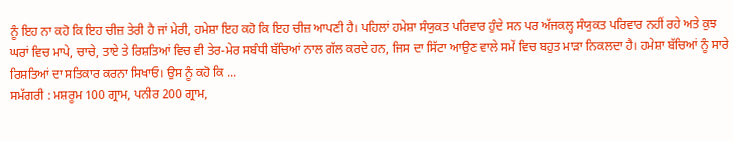ਨੂੰ ਇਹ ਨਾ ਕਹੋ ਕਿ ਇਹ ਚੀਜ਼ ਤੇਰੀ ਹੈ ਜਾਂ ਮੇਰੀ, ਹਮੇਸ਼ਾ ਇਹ ਕਹੋ ਕਿ ਇਹ ਚੀਜ਼ ਆਪਣੀ ਹੈ। ਪਹਿਲਾਂ ਹਮੇਸ਼ਾ ਸੰਯੁਕਤ ਪਰਿਵਾਰ ਹੁੰਦੇ ਸਨ ਪਰ ਅੱਜਕਲ੍ਹ ਸੰਯੁਕਤ ਪਰਿਵਾਰ ਨਹੀਂ ਰਹੇ ਅਤੇ ਕੁਝ ਘਰਾਂ ਵਿਚ ਮਾਪੇ, ਚਾਚੇ, ਤਾਏ ਤੇ ਰਿਸ਼ਤਿਆਂ ਵਿਚ ਵੀ ਤੇਰ-ਮੇਰ ਸਬੰਧੀ ਬੱਚਿਆਂ ਨਾਲ ਗੱਲ ਕਰਦੇ ਹਨ, ਜਿਸ ਦਾ ਸਿੱਟਾ ਆਉਣ ਵਾਲੇ ਸਮੇਂ ਵਿਚ ਬਹੁਤ ਮਾੜਾ ਨਿਕਲਦਾ ਹੈ। ਹਮੇਸ਼ਾ ਬੱਚਿਆਂ ਨੂੰ ਸਾਰੇ ਰਿਸ਼ਤਿਆਂ ਦਾ ਸਤਿਕਾਰ ਕਰਨਾ ਸਿਖਾਓ। ਉਸ ਨੂੰ ਕਹੋ ਕਿ ...
ਸਮੱਗਰੀ : ਮਸ਼ਰੂਮ 100 ਗ੍ਰਾਮ, ਪਨੀਰ 200 ਗ੍ਰਾਮ,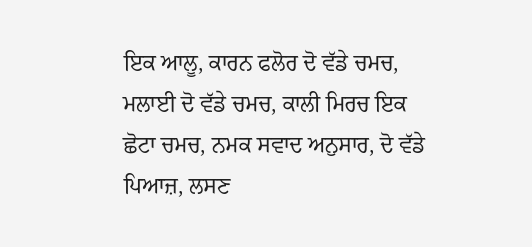ਇਕ ਆਲੂ, ਕਾਰਨ ਫਲੋਰ ਦੋ ਵੱਡੇ ਚਮਚ, ਮਲਾਈ ਦੋ ਵੱਡੇ ਚਮਚ, ਕਾਲੀ ਮਿਰਚ ਇਕ ਛੋਟਾ ਚਮਚ, ਨਮਕ ਸਵਾਦ ਅਨੁਸਾਰ, ਦੋ ਵੱਡੇ ਪਿਆਜ਼, ਲਸਣ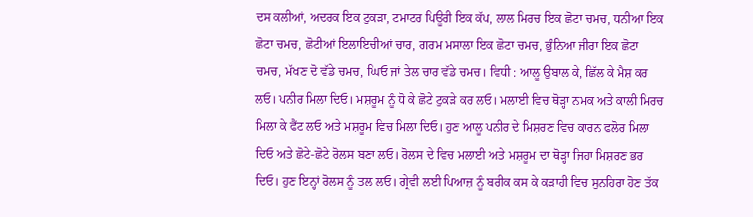ਦਸ ਕਲੀਆਂ, ਅਦਰਕ ਇਕ ਟੁਕੜਾ, ਟਮਾਟਰ ਪਿਊਰੀ ਇਕ ਕੱਪ, ਲਾਲ ਮਿਰਚ ਇਕ ਛੋਟਾ ਚਮਚ, ਧਨੀਆ ਇਕ ਛੋਟਾ ਚਮਚ, ਛੋਟੀਆਂ ਇਲਾਇਚੀਆਂ ਚਾਰ, ਗਰਮ ਮਸਾਲਾ ਇਕ ਛੋਟਾ ਚਮਚ, ਭੁੰਨਿਆ ਜੀਰਾ ਇਕ ਛੋਟਾ ਚਮਚ, ਮੱਖਣ ਦੋ ਵੱਡੇ ਚਮਚ, ਘਿਓ ਜਾਂ ਤੇਲ ਚਾਰ ਵੱਡੇ ਚਮਚ। ਵਿਧੀ : ਆਲੂ ਉਬਾਲ ਕੇ, ਛਿੱਲ ਕੇ ਮੈਸ਼ ਕਰ ਲਓ। ਪਨੀਰ ਮਿਲਾ ਦਿਓ। ਮਸ਼ਰੂਮ ਨੂੰ ਧੋ ਕੇ ਛੋਟੇ ਟੁਕੜੇ ਕਰ ਲਓ। ਮਲਾਈ ਵਿਚ ਥੋੜ੍ਹਾ ਨਮਕ ਅਤੇ ਕਾਲੀ ਮਿਰਚ ਮਿਲਾ ਕੇ ਫੈਂਟ ਲਓ ਅਤੇ ਮਸ਼ਰੂਮ ਵਿਚ ਮਿਲਾ ਦਿਓ। ਹੁਣ ਆਲੂ ਪਨੀਰ ਦੇ ਮਿਸ਼ਰਣ ਵਿਚ ਕਾਰਨ ਫਲੋਰ ਮਿਲਾ ਦਿਓ ਅਤੇ ਛੋਟੇ-ਛੋਟੇ ਰੋਲਸ ਬਣਾ ਲਓ। ਰੋਲਸ ਦੇ ਵਿਚ ਮਲਾਈ ਅਤੇ ਮਸ਼ਰੂਮ ਦਾ ਥੋੜ੍ਹਾ ਜਿਹਾ ਮਿਸ਼ਰਣ ਭਰ ਦਿਓ। ਹੁਣ ਇਨ੍ਹਾਂ ਰੋਲਸ ਨੂੰ ਤਲ ਲਓ। ਗ੍ਰੇਵੀ ਲਈ ਪਿਆਜ਼ ਨੂੰ ਬਰੀਕ ਕਸ ਕੇ ਕੜਾਹੀ ਵਿਚ ਸੁਨਹਿਰਾ ਹੋਣ ਤੱਕ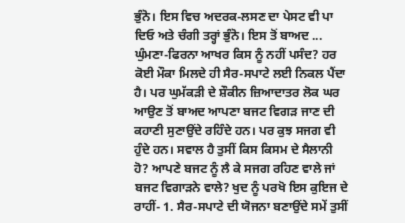ਭੁੰਨੋ। ਇਸ ਵਿਚ ਅਦਰਕ-ਲਸਣ ਦਾ ਪੇਸਟ ਵੀ ਪਾ ਦਿਓ ਅਤੇ ਚੰਗੀ ਤਰ੍ਹਾਂ ਭੁੰਨੋ। ਇਸ ਤੋਂ ਬਾਅਦ ...
ਘੁੰਮਣਾ-ਫਿਰਨਾ ਆਖਰ ਕਿਸ ਨੂੰ ਨਹੀਂ ਪਸੰਦ? ਹਰ ਕੋਈ ਮੌਕਾ ਮਿਲਦੇ ਹੀ ਸੈਰ-ਸਪਾਟੇ ਲਈ ਨਿਕਲ ਪੈਂਦਾ ਹੈ। ਪਰ ਘੁਮੱਕੜੀ ਦੇ ਸ਼ੌਕੀਨ ਜ਼ਿਆਦਾਤਰ ਲੋਕ ਘਰ ਆਉਣ ਤੋਂ ਬਾਅਦ ਆਪਣਾ ਬਜਟ ਵਿਗੜ ਜਾਣ ਦੀ ਕਹਾਣੀ ਸੁਣਾਉਂਦੇ ਰਹਿੰਦੇ ਹਨ। ਪਰ ਕੁਝ ਸਜਗ ਵੀ ਹੁੰਦੇ ਹਨ। ਸਵਾਲ ਹੈ ਤੁਸੀਂ ਕਿਸ ਕਿਸਮ ਦੇ ਸੈਲਾਨੀ ਹੋ? ਆਪਣੇ ਬਜਟ ਨੂੰ ਲੈ ਕੇ ਸਜਗ ਰਹਿਣ ਵਾਲੇ ਜਾਂ ਬਜਟ ਵਿਗਾੜਨੇ ਵਾਲੇ? ਖੁਦ ਨੂੰ ਪਰਖੋ ਇਸ ਕੁਇਜ ਦੇ ਰਾਹੀਂ- 1. ਸੈਰ-ਸਪਾਟੇ ਦੀ ਯੋਜਨਾ ਬਣਾਉਂਦੇ ਸਮੇਂ ਤੁਸੀਂ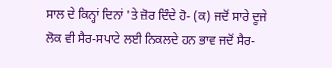ਸਾਲ ਦੇ ਕਿਨ੍ਹਾਂ ਦਿਨਾਂ 'ਤੇ ਜ਼ੋਰ ਦਿੰਦੇ ਹੋ- (ਕ) ਜਦੋਂ ਸਾਰੇ ਦੂਜੇ ਲੋਕ ਵੀ ਸੈਰ-ਸਪਾਟੇ ਲਈ ਨਿਕਲਦੇ ਹਨ ਭਾਵ ਜਦੋਂ ਸੈਰ-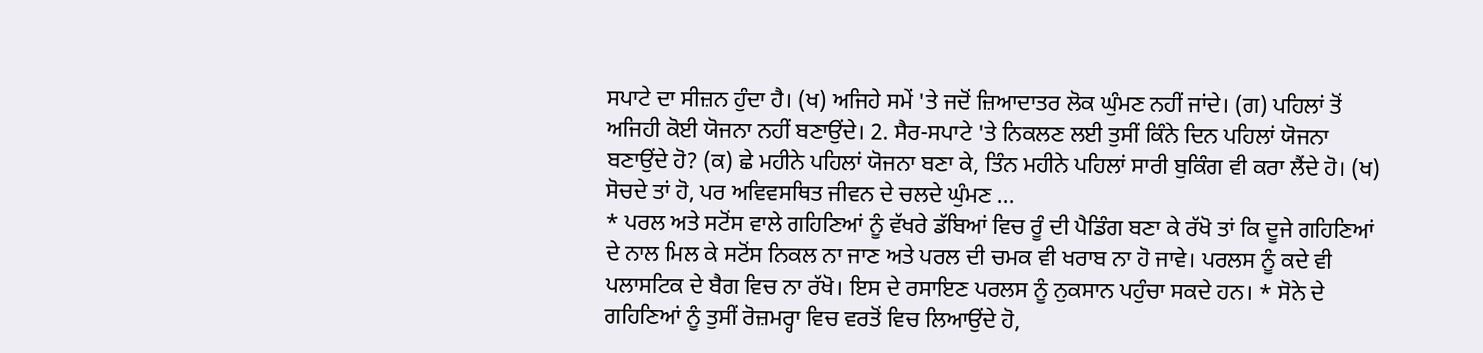ਸਪਾਟੇ ਦਾ ਸੀਜ਼ਨ ਹੁੰਦਾ ਹੈ। (ਖ) ਅਜਿਹੇ ਸਮੇਂ 'ਤੇ ਜਦੋਂ ਜ਼ਿਆਦਾਤਰ ਲੋਕ ਘੁੰਮਣ ਨਹੀਂ ਜਾਂਦੇ। (ਗ) ਪਹਿਲਾਂ ਤੋਂ ਅਜਿਹੀ ਕੋਈ ਯੋਜਨਾ ਨਹੀਂ ਬਣਾਉਂਦੇ। 2. ਸੈਰ-ਸਪਾਟੇ 'ਤੇ ਨਿਕਲਣ ਲਈ ਤੁਸੀਂ ਕਿੰਨੇ ਦਿਨ ਪਹਿਲਾਂ ਯੋਜਨਾ ਬਣਾਉਂਦੇ ਹੋ? (ਕ) ਛੇ ਮਹੀਨੇ ਪਹਿਲਾਂ ਯੋਜਨਾ ਬਣਾ ਕੇ, ਤਿੰਨ ਮਹੀਨੇ ਪਹਿਲਾਂ ਸਾਰੀ ਬੁਕਿੰਗ ਵੀ ਕਰਾ ਲੈਂਦੇ ਹੋ। (ਖ) ਸੋਚਦੇ ਤਾਂ ਹੋ, ਪਰ ਅਵਿਵਸਥਿਤ ਜੀਵਨ ਦੇ ਚਲਦੇ ਘੁੰਮਣ ...
* ਪਰਲ ਅਤੇ ਸਟੋਂਸ ਵਾਲੇ ਗਹਿਣਿਆਂ ਨੂੰ ਵੱਖਰੇ ਡੱਬਿਆਂ ਵਿਚ ਰੂੰ ਦੀ ਪੈਡਿੰਗ ਬਣਾ ਕੇ ਰੱਖੋ ਤਾਂ ਕਿ ਦੂਜੇ ਗਹਿਣਿਆਂ ਦੇ ਨਾਲ ਮਿਲ ਕੇ ਸਟੋਂਸ ਨਿਕਲ ਨਾ ਜਾਣ ਅਤੇ ਪਰਲ ਦੀ ਚਮਕ ਵੀ ਖਰਾਬ ਨਾ ਹੋ ਜਾਵੇ। ਪਰਲਸ ਨੂੰ ਕਦੇ ਵੀ ਪਲਾਸਟਿਕ ਦੇ ਬੈਗ ਵਿਚ ਨਾ ਰੱਖੋ। ਇਸ ਦੇ ਰਸਾਇਣ ਪਰਲਸ ਨੂੰ ਨੁਕਸਾਨ ਪਹੁੰਚਾ ਸਕਦੇ ਹਨ। * ਸੋਨੇ ਦੇ ਗਹਿਣਿਆਂ ਨੂੰ ਤੁਸੀਂ ਰੋਜ਼ਮਰ੍ਹਾ ਵਿਚ ਵਰਤੋਂ ਵਿਚ ਲਿਆਉਂਦੇ ਹੋ,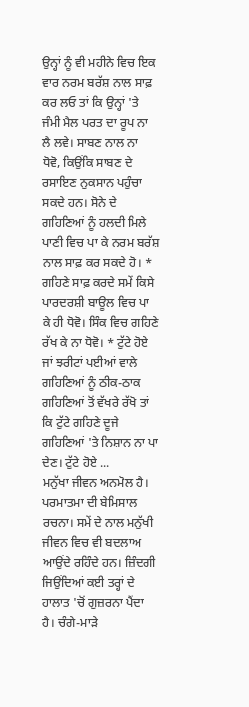ਉਨ੍ਹਾਂ ਨੂੰ ਵੀ ਮਹੀਨੇ ਵਿਚ ਇਕ ਵਾਰ ਨਰਮ ਬਰੱਸ਼ ਨਾਲ ਸਾਫ਼ ਕਰ ਲਓ ਤਾਂ ਕਿ ਉਨ੍ਹਾਂ 'ਤੇ ਜੰਮੀ ਮੈਲ ਪਰਤ ਦਾ ਰੂਪ ਨਾ ਲੈ ਲਵੇ। ਸਾਬਣ ਨਾਲ ਨਾ ਧੋਵੋ, ਕਿਉਂਕਿ ਸਾਬਣ ਦੇ ਰਸਾਇਣ ਨੁਕਸਾਨ ਪਹੁੰਚਾ ਸਕਦੇ ਹਨ। ਸੋਨੇ ਦੇ ਗਹਿਣਿਆਂ ਨੂੰ ਹਲਦੀ ਮਿਲੇ ਪਾਣੀ ਵਿਚ ਪਾ ਕੇ ਨਰਮ ਬਰੱਸ਼ ਨਾਲ ਸਾਫ਼ ਕਰ ਸਕਦੇ ਹੋ। * ਗਹਿਣੇ ਸਾਫ਼ ਕਰਦੇ ਸਮੇਂ ਕਿਸੇ ਪਾਰਦਰਸ਼ੀ ਬਾਊਲ ਵਿਚ ਪਾ ਕੇ ਹੀ ਧੋਵੋ। ਸਿੰਕ ਵਿਚ ਗਹਿਣੇ ਰੱਖ ਕੇ ਨਾ ਧੋਵੋ। * ਟੁੱਟੇ ਹੋਏ ਜਾਂ ਝਰੀਟਾਂ ਪਈਆਂ ਵਾਲੇ ਗਹਿਣਿਆਂ ਨੂੰ ਠੀਕ-ਠਾਕ ਗਹਿਣਿਆਂ ਤੋਂ ਵੱਖਰੇ ਰੱਖੋ ਤਾਂ ਕਿ ਟੁੱਟੇ ਗਹਿਣੇ ਦੂਜੇ ਗਹਿਣਿਆਂ 'ਤੇ ਨਿਸ਼ਾਨ ਨਾ ਪਾ ਦੇਣ। ਟੁੱਟੇ ਹੋਏ ...
ਮਨੁੱਖਾ ਜੀਵਨ ਅਨਮੋਲ ਹੈ। ਪਰਮਾਤਮਾ ਦੀ ਬੇਮਿਸਾਲ ਰਚਨਾ। ਸਮੇਂ ਦੇ ਨਾਲ ਮਨੁੱਖੀ ਜੀਵਨ ਵਿਚ ਵੀ ਬਦਲਾਅ ਆਉਂਦੇ ਰਹਿੰਦੇ ਹਨ। ਜ਼ਿੰਦਗੀ ਜਿਉਂਦਿਆਂ ਕਈ ਤਰ੍ਹਾਂ ਦੇ ਹਾਲਾਤ 'ਚੋਂ ਗੁਜ਼ਰਨਾ ਪੈਂਦਾ ਹੈ। ਚੰਗੇ-ਮਾੜੇ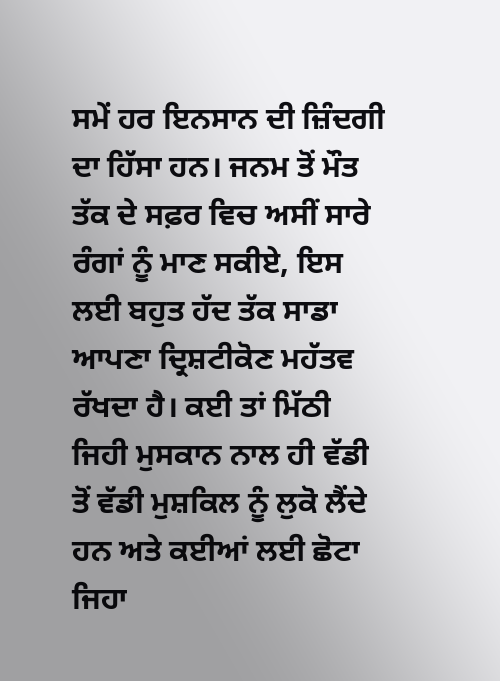ਸਮੇਂ ਹਰ ਇਨਸਾਨ ਦੀ ਜ਼ਿੰਦਗੀ ਦਾ ਹਿੱਸਾ ਹਨ। ਜਨਮ ਤੋਂ ਮੌਤ ਤੱਕ ਦੇ ਸਫ਼ਰ ਵਿਚ ਅਸੀਂ ਸਾਰੇ ਰੰਗਾਂ ਨੂੰ ਮਾਣ ਸਕੀਏ, ਇਸ ਲਈ ਬਹੁਤ ਹੱਦ ਤੱਕ ਸਾਡਾ ਆਪਣਾ ਦ੍ਰਿਸ਼ਟੀਕੋਣ ਮਹੱਤਵ ਰੱਖਦਾ ਹੈ। ਕਈ ਤਾਂ ਮਿੱਠੀ ਜਿਹੀ ਮੁਸਕਾਨ ਨਾਲ ਹੀ ਵੱਡੀ ਤੋਂ ਵੱਡੀ ਮੁਸ਼ਕਿਲ ਨੂੰ ਲੁਕੋ ਲੈਂਦੇ ਹਨ ਅਤੇ ਕਈਆਂ ਲਈ ਛੋਟਾ ਜਿਹਾ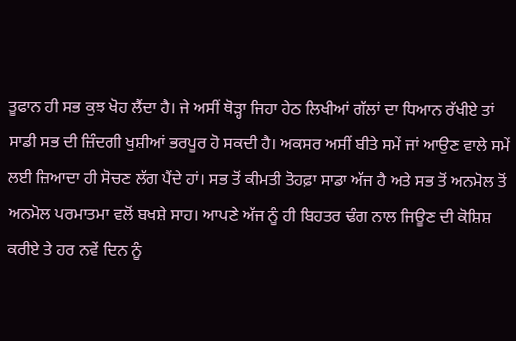ਤੂਫਾਨ ਹੀ ਸਭ ਕੁਝ ਖੋਹ ਲੈਂਦਾ ਹੈ। ਜੇ ਅਸੀਂ ਥੋੜ੍ਹਾ ਜਿਹਾ ਹੇਠ ਲਿਖੀਆਂ ਗੱਲਾਂ ਦਾ ਧਿਆਨ ਰੱਖੀਏ ਤਾਂ ਸਾਡੀ ਸਭ ਦੀ ਜ਼ਿੰਦਗੀ ਖੁਸ਼ੀਆਂ ਭਰਪੂਰ ਹੋ ਸਕਦੀ ਹੈ। ਅਕਸਰ ਅਸੀਂ ਬੀਤੇ ਸਮੇਂ ਜਾਂ ਆਉਣ ਵਾਲੇ ਸਮੇਂ ਲਈ ਜ਼ਿਆਦਾ ਹੀ ਸੋਚਣ ਲੱਗ ਪੈਂਦੇ ਹਾਂ। ਸਭ ਤੋਂ ਕੀਮਤੀ ਤੋਹਫ਼ਾ ਸਾਡਾ ਅੱਜ ਹੈ ਅਤੇ ਸਭ ਤੋਂ ਅਨਮੋਲ ਤੋਂ ਅਨਮੋਲ ਪਰਮਾਤਮਾ ਵਲੋਂ ਬਖਸ਼ੇ ਸਾਹ। ਆਪਣੇ ਅੱਜ ਨੂੰ ਹੀ ਬਿਹਤਰ ਢੰਗ ਨਾਲ ਜਿਊਣ ਦੀ ਕੋਸ਼ਿਸ਼ ਕਰੀਏ ਤੇ ਹਰ ਨਵੇਂ ਦਿਨ ਨੂੰ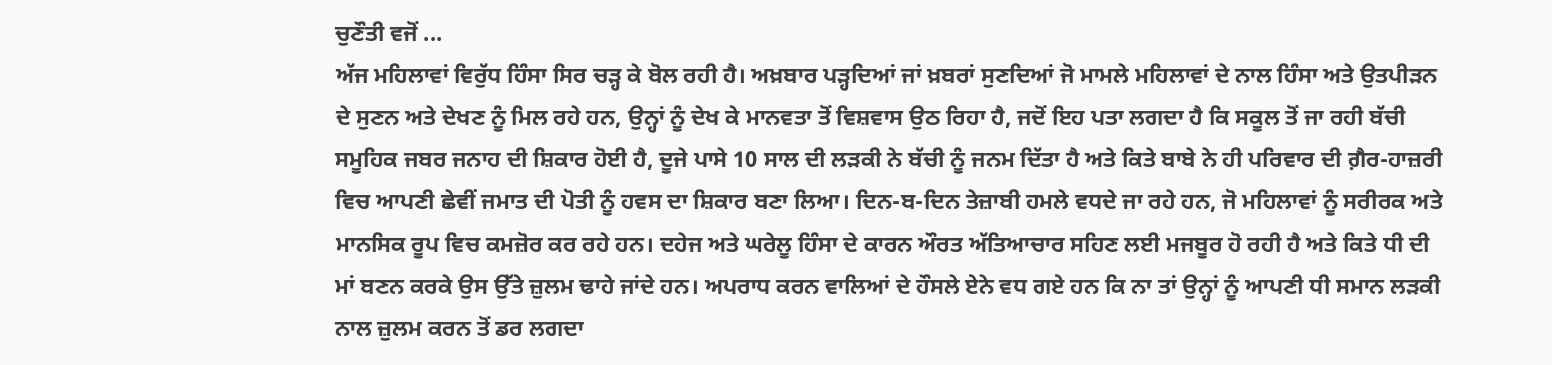ਚੁਣੌਤੀ ਵਜੋਂ ...
ਅੱਜ ਮਹਿਲਾਵਾਂ ਵਿਰੁੱਧ ਹਿੰਸਾ ਸਿਰ ਚੜ੍ਹ ਕੇ ਬੋਲ ਰਹੀ ਹੈ। ਅਖ਼ਬਾਰ ਪੜ੍ਹਦਿਆਂ ਜਾਂ ਖ਼ਬਰਾਂ ਸੁਣਦਿਆਂ ਜੋ ਮਾਮਲੇ ਮਹਿਲਾਵਾਂ ਦੇ ਨਾਲ ਹਿੰਸਾ ਅਤੇ ਉਤਪੀੜਨ ਦੇ ਸੁਣਨ ਅਤੇ ਦੇਖਣ ਨੂੰ ਮਿਲ ਰਹੇ ਹਨ, ਉਨ੍ਹਾਂ ਨੂੰ ਦੇਖ ਕੇ ਮਾਨਵਤਾ ਤੋਂ ਵਿਸ਼ਵਾਸ ਉਠ ਰਿਹਾ ਹੈ, ਜਦੋਂ ਇਹ ਪਤਾ ਲਗਦਾ ਹੈ ਕਿ ਸਕੂਲ ਤੋਂ ਜਾ ਰਹੀ ਬੱਚੀ ਸਮੂਹਿਕ ਜਬਰ ਜਨਾਹ ਦੀ ਸ਼ਿਕਾਰ ਹੋਈ ਹੈ, ਦੂਜੇ ਪਾਸੇ 10 ਸਾਲ ਦੀ ਲੜਕੀ ਨੇ ਬੱਚੀ ਨੂੰ ਜਨਮ ਦਿੱਤਾ ਹੈ ਅਤੇ ਕਿਤੇ ਬਾਬੇ ਨੇ ਹੀ ਪਰਿਵਾਰ ਦੀ ਗ਼ੈਰ-ਹਾਜ਼ਰੀ ਵਿਚ ਆਪਣੀ ਛੇਵੀਂ ਜਮਾਤ ਦੀ ਪੋਤੀ ਨੂੰ ਹਵਸ ਦਾ ਸ਼ਿਕਾਰ ਬਣਾ ਲਿਆ। ਦਿਨ-ਬ-ਦਿਨ ਤੇਜ਼ਾਬੀ ਹਮਲੇ ਵਧਦੇ ਜਾ ਰਹੇ ਹਨ, ਜੋ ਮਹਿਲਾਵਾਂ ਨੂੰ ਸਰੀਰਕ ਅਤੇ ਮਾਨਸਿਕ ਰੂਪ ਵਿਚ ਕਮਜ਼ੋਰ ਕਰ ਰਹੇ ਹਨ। ਦਹੇਜ ਅਤੇ ਘਰੇਲੂ ਹਿੰਸਾ ਦੇ ਕਾਰਨ ਔਰਤ ਅੱਤਿਆਚਾਰ ਸਹਿਣ ਲਈ ਮਜਬੂਰ ਹੋ ਰਹੀ ਹੈ ਅਤੇ ਕਿਤੇ ਧੀ ਦੀ ਮਾਂ ਬਣਨ ਕਰਕੇ ਉਸ ਉੱਤੇ ਜ਼ੁਲਮ ਢਾਹੇ ਜਾਂਦੇ ਹਨ। ਅਪਰਾਧ ਕਰਨ ਵਾਲਿਆਂ ਦੇ ਹੌਸਲੇ ਏਨੇ ਵਧ ਗਏ ਹਨ ਕਿ ਨਾ ਤਾਂ ਉਨ੍ਹਾਂ ਨੂੰ ਆਪਣੀ ਧੀ ਸਮਾਨ ਲੜਕੀ ਨਾਲ ਜ਼ੁਲਮ ਕਰਨ ਤੋਂ ਡਰ ਲਗਦਾ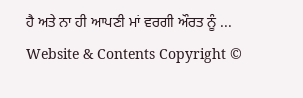ਹੈ ਅਤੇ ਨਾ ਹੀ ਆਪਣੀ ਮਾਂ ਵਰਗੀ ਔਰਤ ਨੂੰ ...
Website & Contents Copyright ©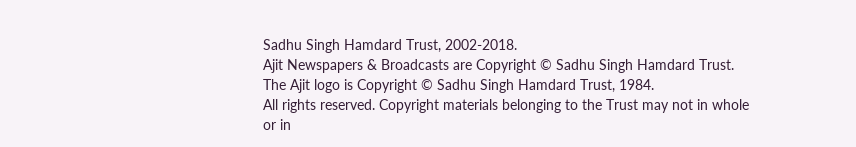Sadhu Singh Hamdard Trust, 2002-2018.
Ajit Newspapers & Broadcasts are Copyright © Sadhu Singh Hamdard Trust.
The Ajit logo is Copyright © Sadhu Singh Hamdard Trust, 1984.
All rights reserved. Copyright materials belonging to the Trust may not in whole or in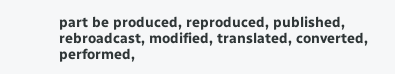part be produced, reproduced, published, rebroadcast, modified, translated, converted, performed,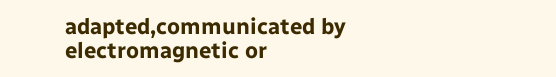adapted,communicated by electromagnetic or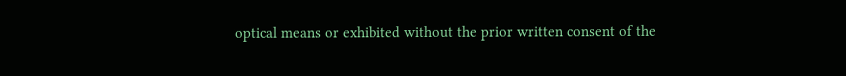optical means or exhibited without the prior written consent of the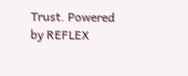Trust. Powered
by REFLEX